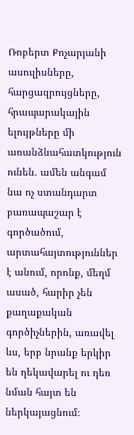Ռոբերտ Քոչարյանի ասուլիսները, հարցազրույցները, հրապարակային ելույթները մի առանձնահատկություն ունեն. ամեն անգամ նա ոչ ստանդարտ բառապաշար է գործածում, արտահայտություններ է անում, որոնք, մեղմ ասած, հարիր չեն քաղաքական գործիչներին, առավել ևս, երբ նրանք երկիր են ղեկավարել ու դեռ նման հայտ են ներկայացնում։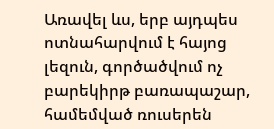Առավել ևս, երբ այդպես ոտնահարվում է հայոց լեզուն, գործածվում ոչ բարեկիրթ բառապաշար, համեմված ռուսերեն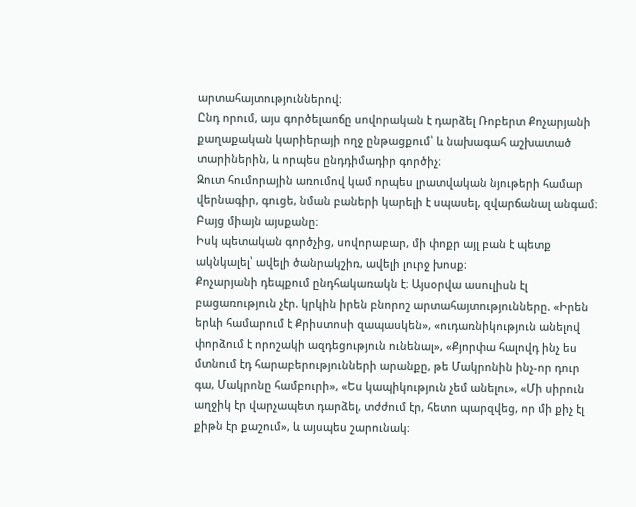արտահայտություններով։
Ընդ որում, այս գործելաոճը սովորական է դարձել Ռոբերտ Քոչարյանի քաղաքական կարիերայի ողջ ընթացքում՝ և նախագահ աշխատած տարիներին, և որպես ընդդիմադիր գործիչ։
Զուտ հումորային առումով կամ որպես լրատվական նյութերի համար վերնագիր, գուցե, նման բաների կարելի է սպասել, զվարճանալ անգամ։ Բայց միայն այսքանը։
Իսկ պետական գործչից, սովորաբար, մի փոքր այլ բան է պետք ակնկալել՝ ավելի ծանրակշիռ, ավելի լուրջ խոսք։
Քոչարյանի դեպքում ընդհակառակն է։ Այսօրվա ասուլիսն էլ բացառություն չէր. կրկին իրեն բնորոշ արտահայտությունները. «Իրեն երևի համարում է Քրիստոսի զապասկեն», «ուդառնիկություն անելով փորձում է որոշակի ազդեցություն ունենալ», «Քյորփա հալովդ ինչ ես մտնում էդ հարաբերությունների արանքը, թե Մակրոնին ինչ-որ դուր գա, Մակրոնը համբուրի», «Ես կապիկություն չեմ անելու», «Մի սիրուն աղջիկ էր վարչապետ դարձել, տժժում էր, հետո պարզվեց, որ մի քիչ էլ քիթն էր քաշում», և այսպես շարունակ։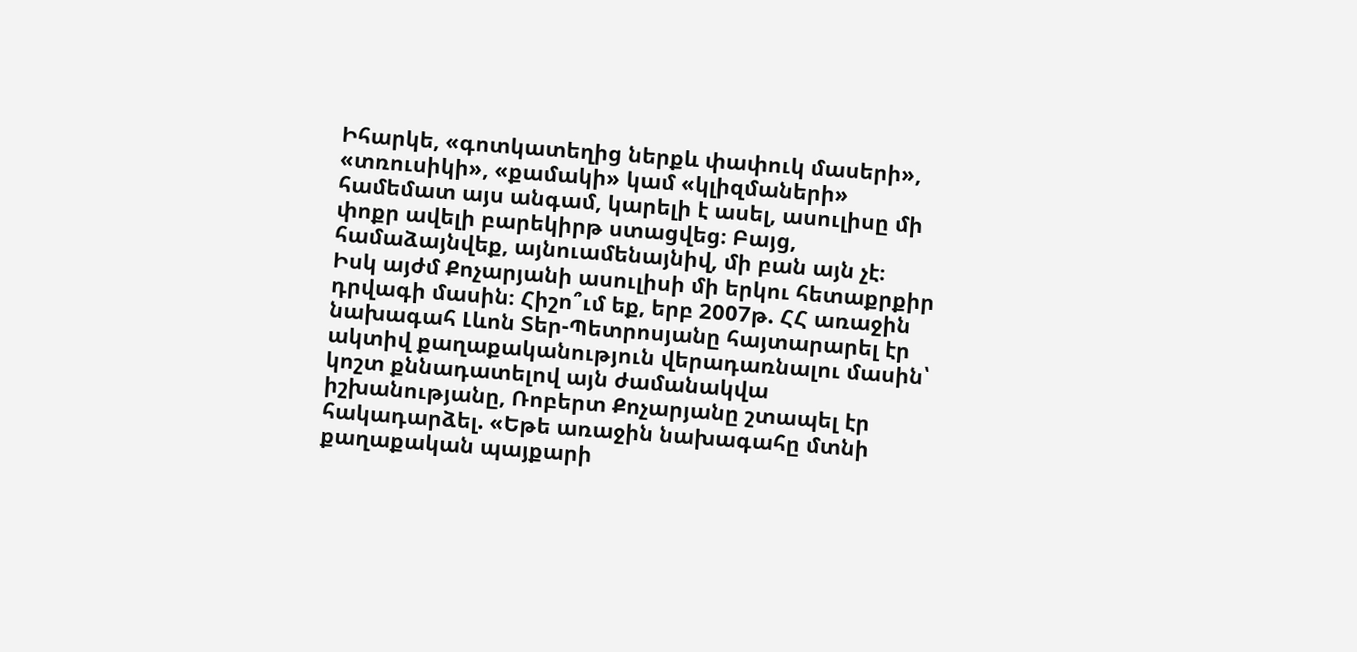Իհարկե, «գոտկատեղից ներքև փափուկ մասերի», «տռուսիկի», «քամակի» կամ «կլիզմաների» համեմատ այս անգամ, կարելի է ասել, ասուլիսը մի փոքր ավելի բարեկիրթ ստացվեց։ Բայց, համաձայնվեք, այնուամենայնիվ, մի բան այն չէ։
Իսկ այժմ Քոչարյանի ասուլիսի մի երկու հետաքրքիր դրվագի մասին։ Հիշո՞ւմ եք, երբ 2007թ. ՀՀ առաջին նախագահ Լևոն Տեր-Պետրոսյանը հայտարարել էր ակտիվ քաղաքականություն վերադառնալու մասին՝ կոշտ քննադատելով այն ժամանակվա իշխանությանը, Ռոբերտ Քոչարյանը շտապել էր հակադարձել. «Եթե առաջին նախագահը մտնի քաղաքական պայքարի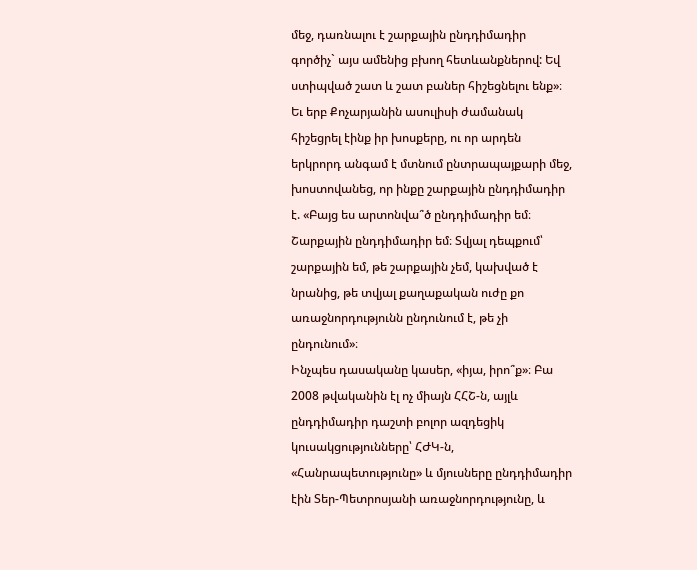մեջ, դառնալու է շարքային ընդդիմադիր գործիչ` այս ամենից բխող հետևանքներով: Եվ ստիպված շատ և շատ բաներ հիշեցնելու ենք»։
Եւ երբ Քոչարյանին ասուլիսի ժամանակ հիշեցրել էինք իր խոսքերը, ու որ արդեն երկրորդ անգամ է մտնում ընտրապայքարի մեջ, խոստովանեց, որ ինքը շարքային ընդդիմադիր է. «Բայց ես արտոնվա՞ծ ընդդիմադիր եմ։ Շարքային ընդդիմադիր եմ։ Տվյալ դեպքում՝ շարքային եմ, թե շարքային չեմ, կախված է նրանից, թե տվյալ քաղաքական ուժը քո առաջնորդությունն ընդունում է, թե չի ընդունում»։
Ինչպես դասականը կասեր, «իյա, իրո՞ք»։ Բա 2008 թվականին էլ ոչ միայն ՀՀՇ-ն, այլև ընդդիմադիր դաշտի բոլոր ազդեցիկ կուսակցությունները՝ ՀԺԿ-ն, «Հանրապետությունը» և մյուսները ընդդիմադիր էին Տեր-Պետրոսյանի առաջնորդությունը, և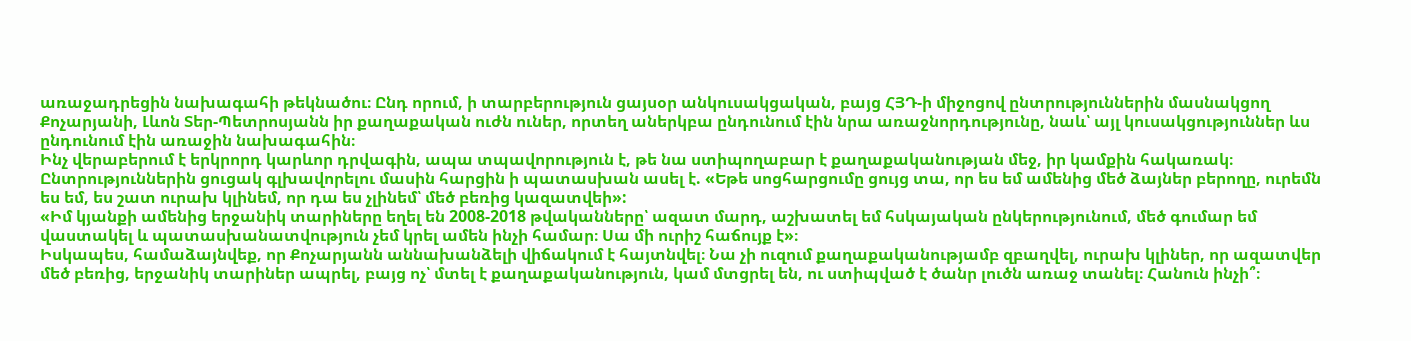առաջադրեցին նախագահի թեկնածու։ Ընդ որում, ի տարբերություն ցայսօր անկուսակցական, բայց ՀՅԴ-ի միջոցով ընտրություններին մասնակցող Քոչարյանի, Լևոն Տեր-Պետրոսյանն իր քաղաքական ուժն ուներ, որտեղ աներկբա ընդունում էին նրա առաջնորդությունը, նաև՝ այլ կուսակցություններ ևս ընդունում էին առաջին նախագահին։
Ինչ վերաբերում է երկրորդ կարևոր դրվագին, ապա տպավորություն է, թե նա ստիպողաբար է քաղաքականության մեջ, իր կամքին հակառակ։
Ընտրություններին ցուցակ գլխավորելու մասին հարցին ի պատասխան ասել է. «Եթե սոցհարցումը ցույց տա, որ ես եմ ամենից մեծ ձայներ բերողը, ուրեմն ես եմ, ես շատ ուրախ կլինեմ, որ դա ես չլինեմ՝ մեծ բեռից կազատվեի»:
«Իմ կյանքի ամենից երջանիկ տարիները եղել են 2008-2018 թվականները՝ ազատ մարդ, աշխատել եմ հսկայական ընկերությունում, մեծ գումար եմ վաստակել և պատասխանատվություն չեմ կրել ամեն ինչի համար։ Սա մի ուրիշ հաճույք է»։
Իսկապես, համաձայնվեք, որ Քոչարյանն աննախանձելի վիճակում է հայտնվել։ Նա չի ուզում քաղաքականությամբ զբաղվել, ուրախ կլիներ, որ ազատվեր մեծ բեռից, երջանիկ տարիներ ապրել, բայց ոչ՝ մտել է քաղաքականություն, կամ մտցրել են, ու ստիպված է ծանր լուծն առաջ տանել։ Հանուն ինչի՞։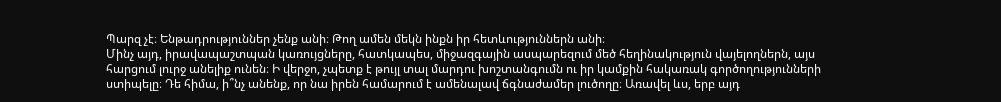Պարզ չէ։ Ենթադրություններ չենք անի։ Թող ամեն մեկն ինքն իր հետևություններն անի։
Մինչ այդ, իրավապաշտպան կառույցները, հատկապես, միջազգային ասպարեզում մեծ հեղինակություն վայելողներն, այս հարցում լուրջ անելիք ունեն։ Ի վերջո, չպետք է թույլ տալ մարդու խոշտանգումն ու իր կամքին հակառակ գործողությունների ստիպելը։ Դե հիմա, ի՞նչ անենք, որ նա իրեն համարում է ամենալավ ճգնաժամեր լուծողը։ Առավել ևս, երբ այդ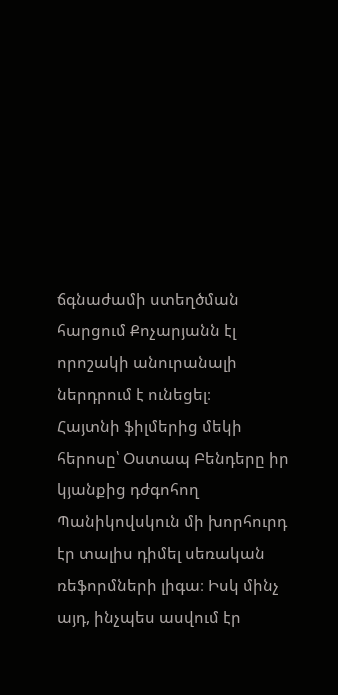ճգնաժամի ստեղծման հարցում Քոչարյանն էլ որոշակի անուրանալի ներդրում է ունեցել։
Հայտնի ֆիլմերից մեկի հերոսը՝ Օստապ Բենդերը իր կյանքից դժգոհող Պանիկովսկուն մի խորհուրդ էր տալիս դիմել սեռական ռեֆորմների լիգա։ Իսկ մինչ այդ, ինչպես ասվում էր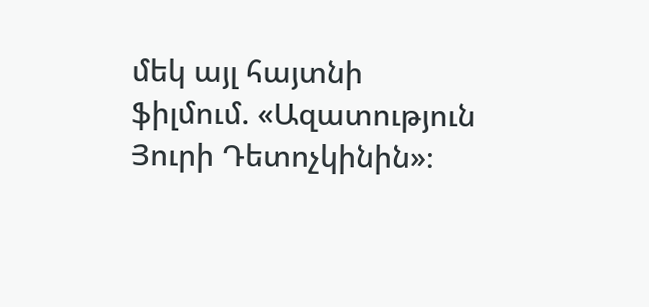մեկ այլ հայտնի ֆիլմում. «Ազատություն Յուրի Դետոչկինին»։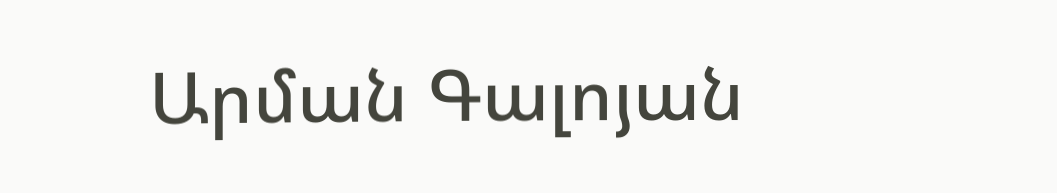Արման Գալոյան